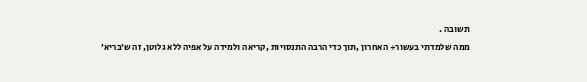תשובה .
ממה שלמדתי בעשור+ האחרון ,תוך כדי הרבה התנסויות ,קריאה ולמידה על אפיה ללא גלוטן, זה ש׳בריא׳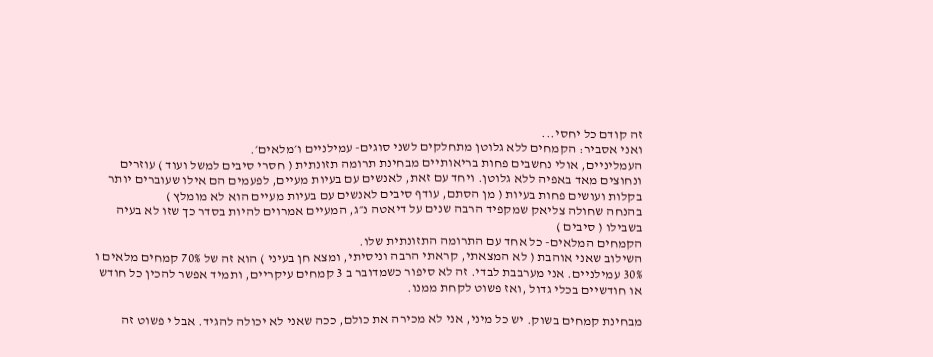זה קודם כל יחסי...
ואני אסביר: הקמחים ללא גלוטן מתחלקים לשני סוגים- עמילניים ו׳מלאים׳.
העמליניים, אולי נחשבים פחות בריאותיים מבחינת תרומה תזונתית ( חסרי סיבים למשל ועוד ) עוזרים ונחוצים מאד באפיה ללא גלוטן. ויחד עם זאת, לאנשים עם בעיות מעיים, לפעמים הם אילו שעוברים יותר בקלות ועושים פחות בעיות ( מן הסתם, עודף סיבים לאנשים עם בעיות מעיים הוא לא מומלץ )
בהנחה שחולה צליאק שמקפיד הרבה שנים על דיאטה נ״ג, המעיים אמרוים להיות בסדר כך שזו לא בעיה בשבילו ( סיבים )
הקמחים המלאים- כל אחד עם התרומה התזונתית שלו.
השילוב שאני אוהבת ( לא המצאתי, קראתי הרבה וניסיתי, ומצא חן בעיני ) הוא זה של 70% קמחים מלאים ו 30% עמילניים. אני מערבבת לבדי. זה לא סיפור כשמדובר ב 3 קמחים עיקריים, ותמיד אפשר להכין כל חודש או חודשיים בכלי גדול ,ואז פשוט לקחת ממנו.

מבחינת קמחים בשוק. יש כל מיני, אני לא מכירה את כולם, ככה שאני לא יכולה להגיד. אבל י פשוט זה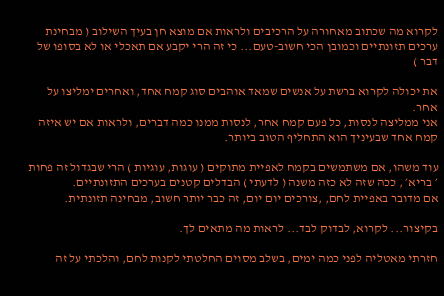לקרוא מה שכתוב מאחורה על הרכיבים ולראות אם מוצא חן בעיך השילוב ( מבחינת ערכים תזונתיים וכמובן הכי חשוב-טעם... כי זה הרי יקבע אם תאכלי או לא בסופו של דבר )

את יכולה לקרוא ברשת על אנשים שמאד אוהבים סוג קמח אחד, ואחרים ימליצו על אחר.
אני ממליצה לנסות, כל פעם קמח אחר, לנסות ממנו כמה דברים, ולראות אם יש איזה קמח אחד שבעיניך הוא התחליף הטוב ביותר.

עוד משהו, אם משתמשים בקמח לאפיית מתוקים ( עוגות, עוגיות ) הרי שבגדול זה פחות ׳ בריא׳ , ככה שזה לא כזה משנה ( לדעתי ) הבדלים קטנים בערכים התזונתיים.
אם מדובר באפיית לחם, ,צורכים יום יום, זה כבר יותר חשוב, מבחינה תזונתית.

בקיצור... לקרוא, לבדוק לבד... לראות מה מתאים לך.

חזרתי מאטליה לפני כמה ימים, בשלב מסוים החלטתי לקנות לחם, והלכתי על זה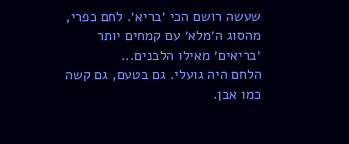שעשה רושם הכי ׳בריא׳. לחם כפרי, מהסוג ה׳מלא׳ עם קמחים יותר ׳בריאים׳ מאילו הלבנים...
הלחם היה גועלי. גם בטעם, גם קשה כמו אבן.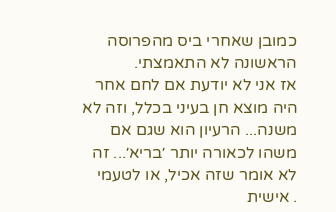כמובן שאחרי ביס מהפרוסה הראשונה לא התאמצתי.
אז אני לא יודעת אם לחם אחר היה מוצא חן בעיני בכלל, וזה לא משנה... הרעיון הוא שגם אם משהו לכאורה יותר ׳בריא׳... זה לא אומר שזה אכיל, או לטעמי
. אישית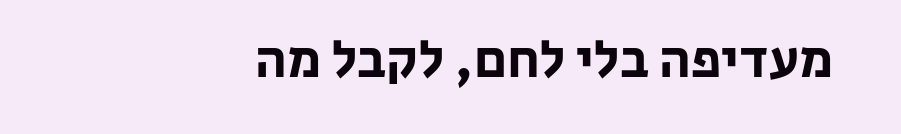מעדיפה בלי לחם, לקבל מה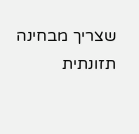שצריך מבחינה תזונתית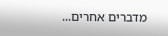מדברים אחרים...